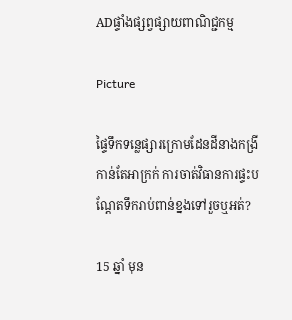ADផ្ទាំងផ្សព្វផ្សាយពាណិជ្ជកម្ម

Picture

ផ្ទៃទឹកទន្លេផ្សារក្រោមដែនដីនាងកង្រីកាន់តែអាក្រក់ ការចាត់វិធានការផ្ទះបណ្ដែតទឹករាប់ពាន់ខ្នងទៅរួចឬអត់?

15 ឆ្នាំ មុន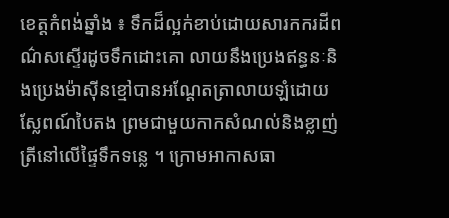ខេត្ដកំពង់ឆ្នាំង ៖ ទឹកដ៏ល្អក់ខាប់ដោយសារកករដីពណ៌សស្ទើរដូចទឹកដោះគោ លាយនឹងប្រេងឥន្ធនៈនិងប្រេងម៉ាស៊ីនខ្មៅបានអណ្ដែតត្រាលាយឡំដោយស្លែពណ៍បៃតង ព្រមជាមួយកាកសំណល់និងខ្លាញ់ត្រីនៅលើផ្ទៃទឹកទន្លេ ។ ក្រោមអាកាសធា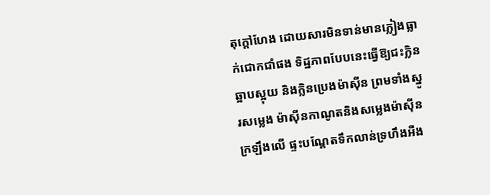តុក្ដៅហែង ដោយសារមិនទាន់មានភ្លៀងធ្លាក់ជោកជាំផង ទិដ្ឋភាពបែបនេះធ្វើឱ្យជះក្លិនឆ្អាបស្អុយ និងក្លិនប្រេងម៉ាស៊ីន ព្រមទាំងស្នូរសម្លេង ម៉ាស៊ីនកាណូតនិងសម្លេងម៉ាស៊ីនក្រឡឹងលើ ផ្ទះបណ្ដែតទឹកលាន់ទ្រហឹងអឺង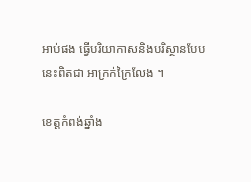អាប់ផង ធ្វើបរិយាកាសនិងបរិស្ថានបែបនេះពិតជា អាក្រក់ក្រៃលែង ។

ខេត្ដកំពង់ឆ្នាំង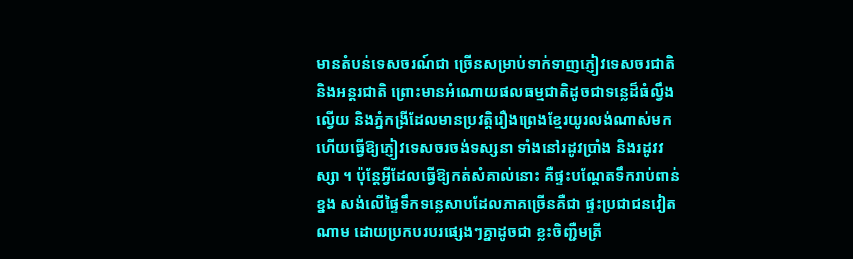មានតំបន់ទេសចរណ៍ជា ច្រើនសម្រាប់ទាក់ទាញភ្ញៀវទេសចរជាតិ និងអន្ដរជាតិ ព្រោះមានអំណោយផលធម្មជាតិដូចជាទន្លេដ៏ធំល្វឹងល្វើយ និងភ្នំកង្រីដែលមានប្រវត្ដិរឿងព្រេងខ្មែរយូរលង់ណាស់មក ហើយធ្វើឱ្យភ្ញៀវទេសចរចង់ទស្សនា ទាំងនៅរដូវប្រាំង និងរដូវវស្សា ។ ប៉ុន្ដែអ្វីដែលធ្វើឱ្យកត់សំគាល់នោះ គឺផ្ទះបណ្ដែតទឹករាប់ពាន់ខ្នង សង់លើផ្ទៃទឹកទន្លេសាបដែលភាគច្រើនគឺជា ផ្ទះប្រជាជនវៀតណាម ដោយប្រកបរបរផ្សេងៗគ្នាដូចជា ខ្លះចិញ្ជឺមត្រី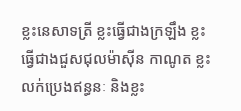ខ្លះនេសាទត្រី ខ្លះធ្វើជាងក្រឡឹង ខ្លះធ្វើជាងជួសជុលម៉ាស៊ីន កាណូត ខ្លះលក់ប្រេងឥន្ធនៈ និងខ្លះ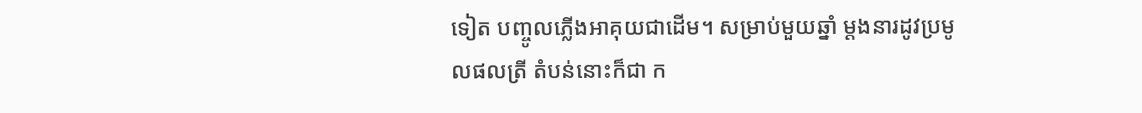ទៀត បញ្ចូលភ្លើងអាគុយជាដើម។ សម្រាប់មួយឆ្នាំ ម្ដងនារដូវប្រមូលផលត្រី តំបន់នោះក៏ជា ក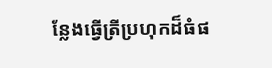ន្លែងធ្វើត្រីប្រហុកដ៏ធំផ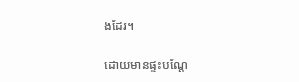ងដែរ។

ដោយមានផ្ទះបណ្ដែ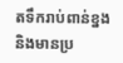តទឹករាប់ពាន់ខ្នង និងមានប្រ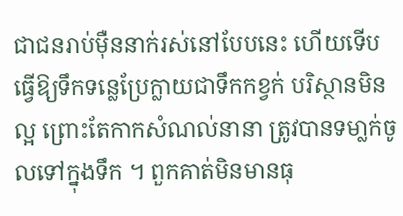ជាជនរាប់ម៉ឺននាក់រស់នៅបែបនេះ ហើយទើបធ្វើឱ្យទឹកទន្លេប្រែក្លាយជាទឹកកខ្វក់ បរិស្ថានមិនល្អ ព្រោះតែកាកសំណល់នានា ត្រូវបានទមា្លក់ចូលទៅក្នុងទឹក ។ ពួកគាត់មិនមានធុ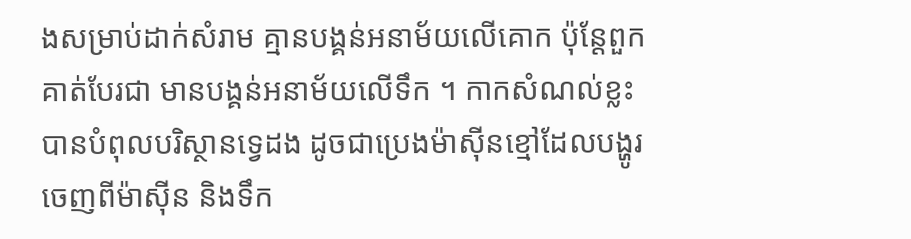ងសម្រាប់ដាក់សំរាម គ្មានបង្គន់អនាម័យលើគោក ប៉ុន្ដែពួកគាត់បែរជា មានបង្គន់អនាម័យលើទឹក ។ កាកសំណល់ខ្លះ បានបំពុលបរិស្ថានទ្វេដង ដូចជាប្រេងម៉ាស៊ីនខ្មៅដែលបង្ហូរចេញពីម៉ាស៊ីន និងទឹក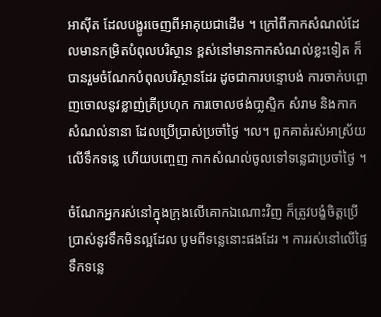អាស៊ីត ដែលបង្ហូរចេញពីអាគុយជាដើម ។ ក្រៅពីកាកសំណល់ដែលមានកម្រិតបំពុលបរិស្ថាន ខ្ពស់នៅមានកាកសំណល់ខ្លះទៀត ក៏បានរួមចំណែកបំពុលបរិស្ថានដែរ ដូចជាការបន្ទោបង់ ការចាក់បព្ចោញចោលនូវខ្លាញ់ត្រីប្រហុក ការចោលថង់បា្លស្ទិក សំរាម និងកាកសំណល់នានា ដែលប្រើប្រាស់ប្រចាំថ្ងៃ ។ល។ ពួកគាត់រស់អាស្រ័យលើទឹកទន្លេ ហើយបញ្ចេញ កាកសំណល់ចូលទៅទន្លេជាប្រចាំថ្ងៃ ។

ចំណែកអ្នករស់នៅក្នុងក្រុងលើគោកឯណោះវិញ ក៏ត្រូវបង្ខំចិត្ដប្រើប្រាស់នូវទឹកមិនល្អដែល បូមពីទន្លេនោះផងដែរ ។ ការរស់នៅលើផ្ទៃទឹកទន្លេ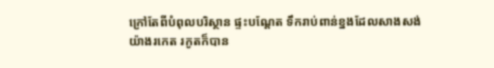ក្រៅតែពីបំពុលបរិស្ថាន ផ្ទះបណ្ដែត ទឹករាប់ពាន់ខ្នងដែលសាងសង់យ៉ាងរកេត រកូតក៏បាន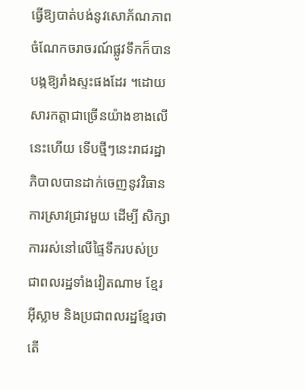ធ្វើឱ្យបាត់បង់នូវសោភ័ណភាព ចំណែកចរាចរណ៍ផ្លូវទឹកក៏បានបង្កឱ្យរាំងស្ទះផងដែរ ។ដោយសារកត្ដាជាច្រើនយ៉ាងខាងលើនេះហើយ ទើបថ្មីៗនេះរាជរដ្ឋាភិបាលបានដាក់ចេញនូវវិធានការស្រាវជ្រាវមួយ ដើម្បី សិក្សាការរស់នៅលើផ្ទៃទឹករបស់ប្រជាពលរដ្ឋទាំងវៀតណាម ខ្មែរអ៊ីស្លាម និងប្រជាពលរដ្ឋខ្មែរថា តើ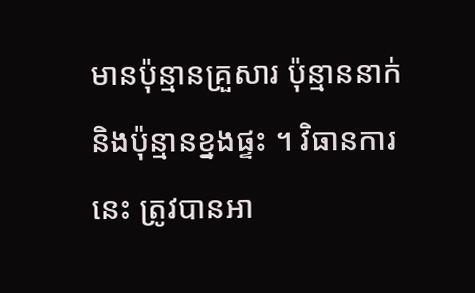មានប៉ុន្មានគ្រួសារ ប៉ុន្មាននាក់ និងប៉ុន្មានខ្នងផ្ទះ ។ វិធានការនេះ ត្រូវបានអា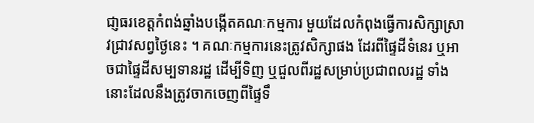ជា្ញធរខេត្ដកំពង់ឆ្នាំងបង្កើតគណៈកម្មការ មួយដែលកំពុងធ្វើការសិក្សាស្រាវជ្រាវសព្វថ្ងៃនេះ ។ គណៈកម្មការនេះត្រូវសិក្សាផង ដែរពីផ្ទៃដីទំនេរ ឬអាចជាផ្ទៃដីសម្បទានរដ្ឋ ដើម្បីទិញ ឬជួលពីរដ្ឋសម្រាប់ប្រជាពលរដ្ឋ ទាំងនោះដែលនឹងត្រូវចាកចេញពីផ្ទៃទឹ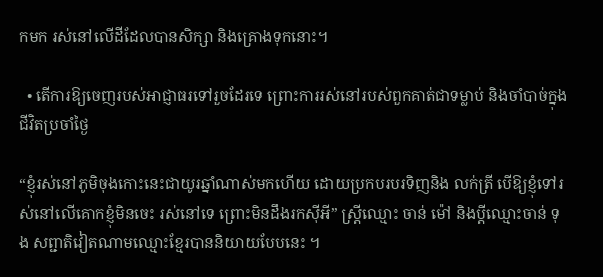កមក រស់នៅលើដីដែលបានសិក្សា និងគ្រោងទុកនោះ។

  • តើការឱ្យចេញរបស់អាជ្ញាធរទៅរួចដែរទេ ព្រោះការរស់នៅរបស់ពួកគាត់ជាទម្លាប់ និងចាំបាច់ក្នុងជីវិតប្រចាំថ្ងៃ

“ខ្ញុំរស់នៅភូមិចុងកោះនេះជាយូរឆ្នាំណាស់មកហើយ ដោយប្រកបរបរទិញនិង លក់ត្រី បើឱ្យខ្ញុំទៅរស់នៅលើគោកខ្ញុំមិនចេះ រស់នៅទេ ព្រោះមិនដឹងរកស៊ីអី” ស្ដ្រីឈ្មោះ ចាន់ ម៉ៅ និងប្ដីឈ្មោះចាន់ ទុង សព្ជាតិវៀតណាមឈ្មោះខ្មែរបាននិយាយបែបនេះ ។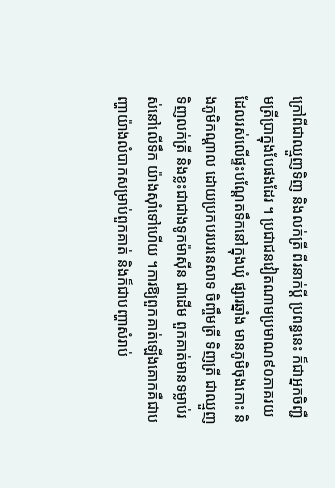ក្រៅពីជាឈ្មួញទិញ និងលក់ត្រី ពីរនាក់ប្ដី ប្រពន្ធនេះ ក៏ជាអ្នកចិញ្ជឺមត្រីប្រាក្នុងបែផងដែរ ។ ប្រជាជនវៀតណាមប្រមាណ៩០ភាគរយដែលរស់លើផ្ទះបណ្ដែតទឹកនៅក្នុងឃុំ ផ្សារឆ្នាំង មានភូមិចុងកោះ និងភូមិកណ្ដាល ដោយប្រកបរបរនេសាទ ចិញ្ចឹមត្រី ទិញត្រី ជាឈ្មួញទិញលក់ត្រី និងខ្លះជាជាងទូកម៉ាស៊ីន ជាដើម ពួកគាត់មានទម្លាប់រស់នៅលើទឹក យ៉ាងស៊ាំទៅហើយ ។ការឱ្យពួកគាត់ឡើងគោកគឺជាបញ្ហាយ៉ាងលំបាកសម្រាប់ពួកគាត់ និងក៏ជាបញ្ហាសំរាប់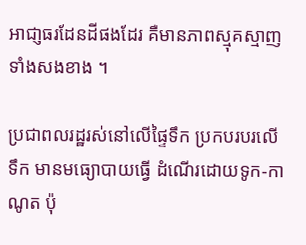អាជា្ញធរដែនដីផងដែរ គឺមានភាពស្មុគស្មាញ ទាំងសងខាង ។

ប្រជាពលរដ្ឋរស់នៅលើផ្ទៃទឹក ប្រកបរបរលើទឹក មានមធ្យោបាយធ្វើ ដំណើរដោយទូក-កាណូត ប៉ុ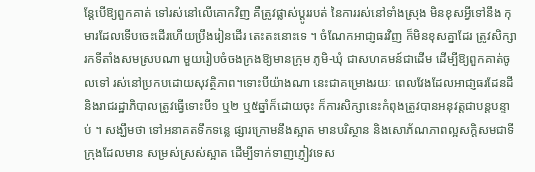ន្ដែបើឱ្យពួកគាត់ ទៅរស់នៅលើគោកវិញ គឺត្រូវផ្លាស់ប្ដូររបត់ នៃការរស់នៅទាំងស្រុង មិនខុសអ្វីទៅនឹង កុមារដែលទើបចេះដើរហើយប្រឹងរៀនដើរ តេះតះនោះទេ ។ ចំណែកអាជា្ញធរវិញ ក៏មិនខុសគ្នាដែរ ត្រូវសិក្សារកទីតាំងសមស្របណា មួយរៀបចំចងក្រងឱ្យមានក្រុម ភូមិ-ឃុំ ជាសហគមន៍ជាដើម ដើម្បីឱ្យពួកគាត់ចូលទៅ រស់នៅប្រកបដោយសុវត្ថិភាព។ទោះបីយ៉ាងណា នេះជាគម្រោងរយៈ ពេលវែងដែលអាជា្ញធរដែនដី និងរាជរដ្ឋាភិបាលត្រូវធ្វើទោះបី១ ឬ២ ឬ៥ឆ្នាំក៏ដោយចុះ ក៏ការសិក្សានេះកំពុងត្រូវបានអនុវត្ដជាបន្ដបន្ទាប់ ។ សង្ឃឹមថា ទៅអនាគតទឹកទន្លេ ផ្សារក្រោមនឹងស្អាត មានបរិស្ថាន និងសោភ័ណភាពល្អសក្ដិសមជាទីក្រុងដែលមាន សម្រស់ស្រស់ស្អាត ដើម្បីទាក់ទាញភ្ញៀវទេស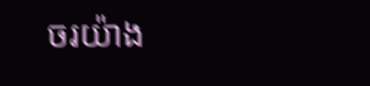ចរយ៉ាង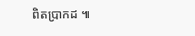ពិតប្រាកដ ៕